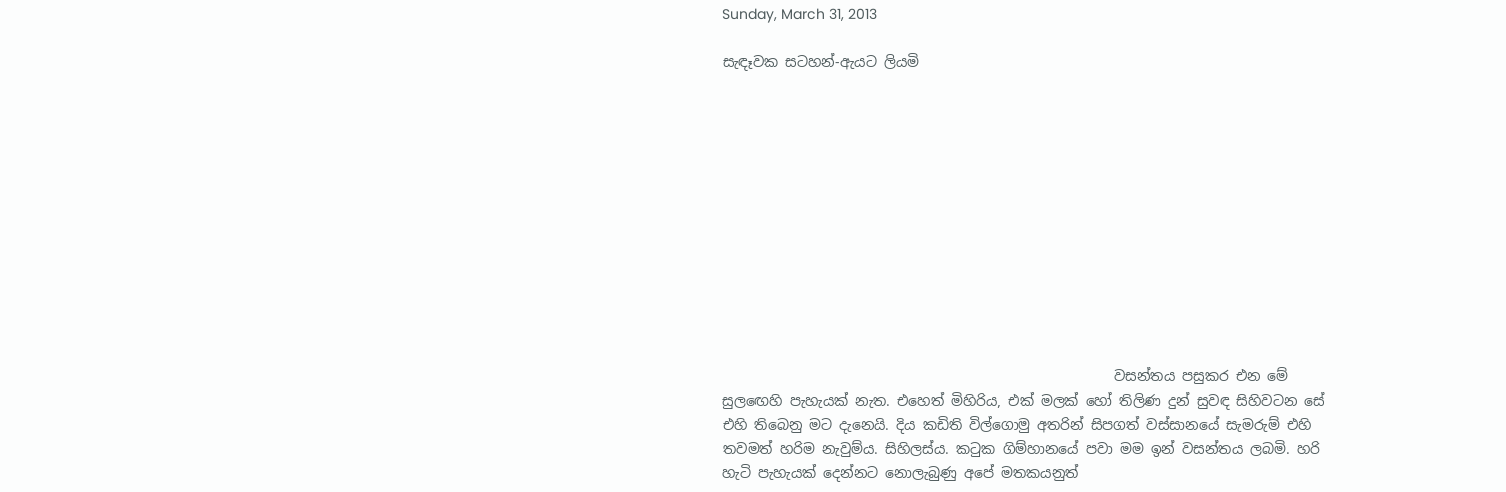Sunday, March 31, 2013

සැඳෑවක සටහන්-ඇයට ලියමි












                                                        වසන්තය පසුකර එන මේ සුලඟෙහි පැහැයක් නැත. එහෙත් මිහිරිය, එක් මලක් හෝ තිලිණ දුන් සුවඳ සිහිවටන සේ එහි තිබෙනු මට දැනෙයි. දිය කඩිති විල්ගොමු අතරින් සිපගත් වස්සානයේ සැමරුම් එහි තවමත් හරිම නැවුම්ය. සිහිලස්ය. කටුක ගිම්හානයේ පවා මම ඉන් වසන්තය ලබමි. හරි හැටි පැහැයක් දෙන්නට නොලැබුණු අපේ මතකයනුත්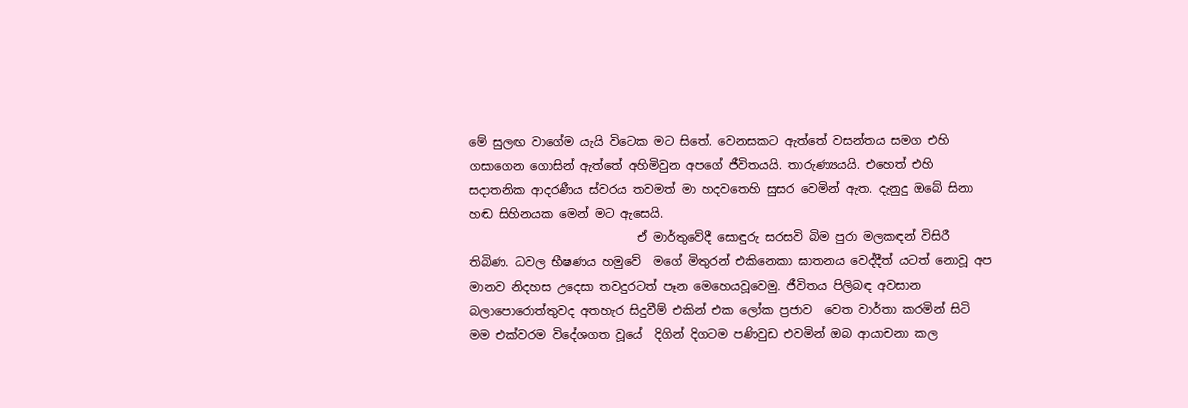මේ සුලඟ වාගේම යැයි විටෙක මට සිතේ. වෙනසකට ඇත්තේ වසන්තය සමග එහි ගසාගෙන ගොසින් ඇත්තේ අහිමිවුන අපගේ ජීවිතයයි. තාරුණ්‍යයයි. එහෙත් එහි සදාතනික ආදරණීය ස්වරය තවමත් මා හදවතෙහි සුසර වෙමින් ඇත. දැනුදු ඔබේ සිනා හඬ සිහිනයක මෙන් මට ඇසෙයි.
                            ඒ මාර්තුවේදී සොඳුරු සරසවි බිම පුරා මලකඳන් විසිරී තිබිණ. ධවල භීෂණය හමුවේ  මගේ මිතුරන් එකිනෙකා ඝාතනය වෙද්දීත් යටත් නොවූ අප මානව නිදහස උදෙසා තවදුරටත් පෑන මෙහෙයවූවෙමු. ජීවිතය පිලිබඳ අවසාන බලාපොරොත්තුවද අතහැර සිදුවීම් එකින් එක ලෝක ප්‍රජාව  වෙත වාර්තා කරමින් සිටි මම එක්වරම විදේශගත වූයේ  දිගින් දිගටම පණිවුඩ එවමින් ඔබ ආයාචනා කල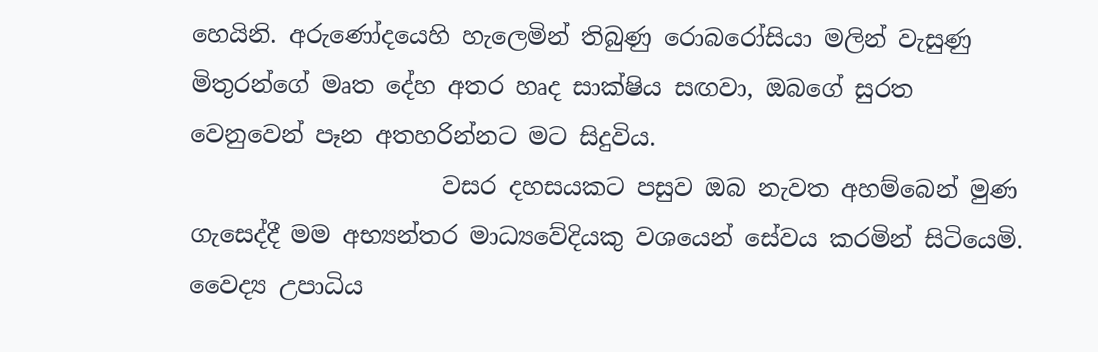හෙයිනි. අරුණෝදයෙහි හැලෙමින් තිබුණු රොබරෝසියා මලින් වැසුණු මිතුරන්ගේ මෘත දේහ අතර හෘද සාක්ෂිය සඟවා, ඔබගේ සුරත වෙනුවෙන් පෑන අතහරින්නට මට සිදුවිය.
                     වසර දහසයකට පසුව ඔබ නැවත අහම්බෙන් මුණ ගැසෙද්දී මම අභ්‍යන්තර මාධ්‍යවේදියකු වශයෙන් සේවය කරමින් සිටියෙමි. වෛද්‍ය උපාධිය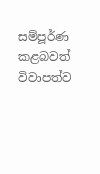සම්පූර්ණ කළබවත් විවාපත්ව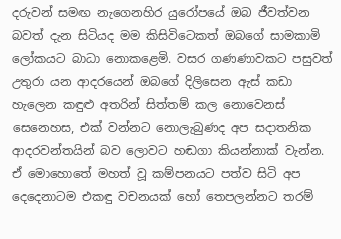දරුවන් සමඟ නැගෙනහිර යුරෝපයේ ඔබ ජීවත්වන බවත් දැන සිටියද මම කිසිවිටෙකත් ඔබගේ සාමකාමි ලෝකයට බාධා නොකළෙමි. වසර ගණණාවකට පසුවත් උතුරා යන ආදරයෙන් ඔබගේ දිලිසෙන ඇස් කඩා හැලෙන කඳුළු අතරින් සිත්තම් කල නොවෙනස් සෙනෙහස, එක් වන්නට නොලැබුණද අප සදාතනික ආදරවන්තයින් බව ලොවට හඬගා කියන්නාක් වැන්න. ඒ මොහොතේ මහත් වූ කම්පනයට පත්ව සිටි අප දෙදෙනාටම එකඳු වචනයක් හෝ තෙපලන්නට තරම්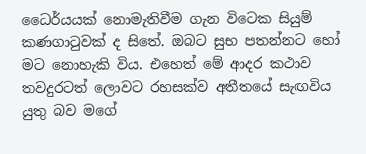ධෛර්යයක් නොමැතිවීම ගැන විටෙක සියුම් කණගාටුවක් ද සිතේ. ඔබට සුභ පතන්නට හෝ මට නොහැකි විය. එහෙත් මේ ආදර කථාව තවදුරටත් ලොවට රහසක්ව අතීතයේ සැඟවිය යුතු බව මගේ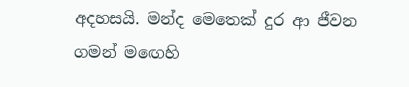අදහසයි. මන්ද මෙතෙක් දුර ආ ජීවන ගමන් මඟෙහි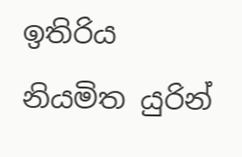ඉතිරිය නියමිත යුරින්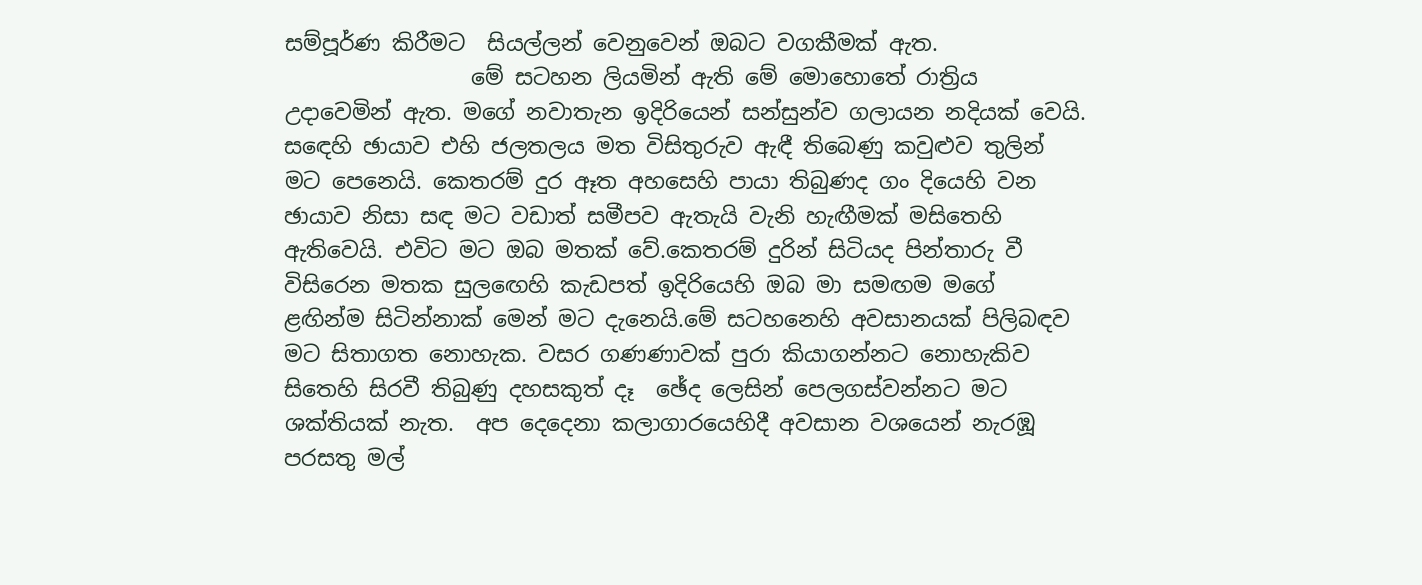සම්පූර්ණ කිරීමට  සියල්ලන් වෙනුවෙන් ඔබට වගකීමක් ඇත.
                 මේ සටහන ලියමින් ඇති මේ මොහොතේ රාත්‍රිය උදාවෙමින් ඇත. මගේ නවාතැන ඉදිරියෙන් සන්සුන්ව ගලායන නදියක් වෙයි. සඳෙහි ඡායාව එහි ජලතලය මත විසිතුරුව ඇඳී තිබෙණු කවුළුව තුලින් මට පෙනෙයි. කෙතරම් දුර ඈත අහසෙහි පායා තිබුණද ගං දියෙහි වන ඡායාව නිසා සඳ මට වඩාත් සමීපව ඇතැයි වැනි හැඟීමක් මසිතෙහි ඇතිවෙයි. එවිට මට ඔබ මතක් වේ.කෙතරම් දුරින් සිටියද පින්තාරු වී විසිරෙන මතක සුලඟෙහි කැඩපත් ඉදිරියෙහි ඔබ මා සමඟම මගේ ළඟින්ම සිටින්නාක් මෙන් මට දැනෙයි.මේ සටහනෙහි අවසානයක් පිලිබඳව මට සිතාගත නොහැක. වසර ගණණාවක් පුරා කියාගන්නට නොහැකිව සිතෙහි සිරවී තිබුණු දහසකුත් දෑ  ඡේද ලෙසින් පෙලගස්වන්නට මට ශක්තියක් නැත.  අප දෙදෙනා කලාගාරයෙහිදී අවසාන වශයෙන් නැරඹූ පරසතු මල්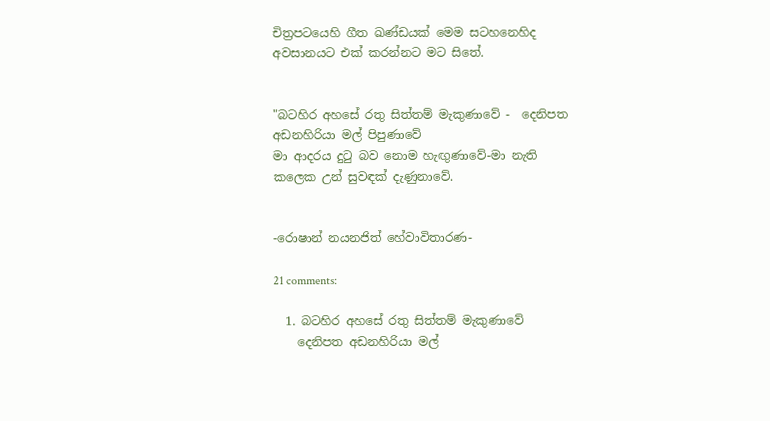චිත්‍රපටයෙහි ගීත ඛණ්ඩයක් මෙම සටහනෙහිද  අවසානයට එක් කරන්නට මට සිතේ.


"බටහිර අහසේ රතු සිත්තම් මැකුණාවේ -  දෙනිපත අඩනහිරියා මල් පිපුණාවේ
මා ආදරය දුටු බව නොම හැඟුණාවේ-මා නැති කලෙක උන් සුවඳක් දැණුනාවේ.


-රොෂාන් නයනජිත් හේවාවිතාරණ-

21 comments:

  1. බටහිර අහසේ රතු සිත්තම් මැකුණාවේ
    දෙනිපත අඩනහිරියා මල්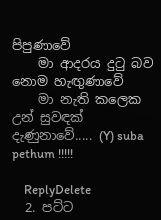පිපුණාවේ
    මා ආදරය දුටු බව නොම හැඟුණාවේ
    මා නැති කලෙක උන් සුවඳක් දැණුනාවේ..... (Y) suba pethum !!!!!

    ReplyDelete
  2. පට්ට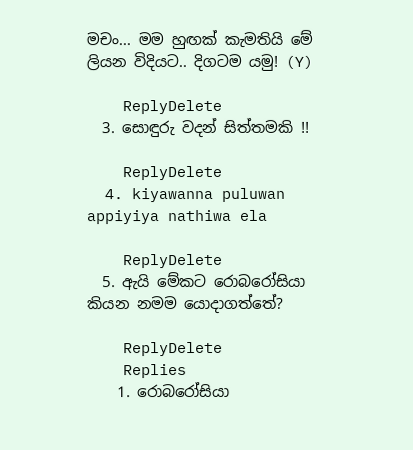මචං... මම හුඟක් කැමතියි මේ ලියන විදියට.. දිගටම යමු! (Y)

    ReplyDelete
  3. සොඳුරු වදන් සිත්තමකි !!

    ReplyDelete
  4. kiyawanna puluwan appiyiya nathiwa ela

    ReplyDelete
  5. ඇයි මේකට රොබරෝසියා කියන නමම යොදාගත්තේ?

    ReplyDelete
    Replies
    1. රොබරෝසියා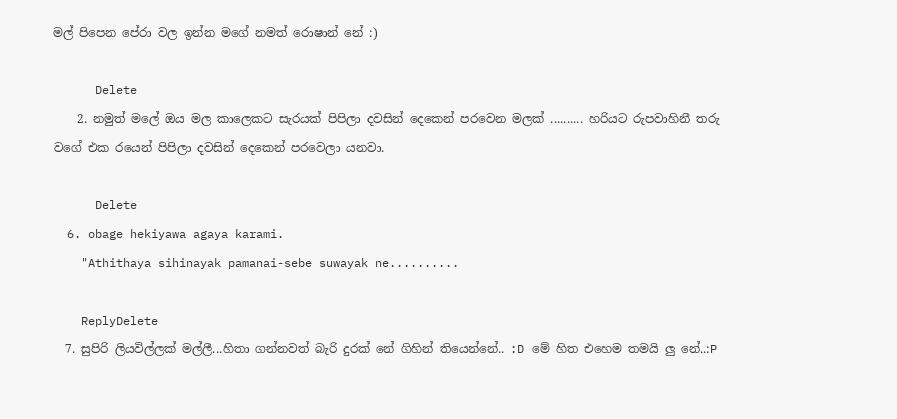මල් පිපෙන පේරා වල ඉන්න මගේ නමත් රොෂාන් නේ :)

      Delete
    2. නමුත් මලේ ඔය මල කාලෙකට සැරයක් පිපිලා දවසින් දෙකෙන් පරවෙන මලක් .......... හරියට රුපවාහිනී තරු වගේ එක රයෙන් පිපිලා දවසින් දෙකෙන් පරවෙලා යනවා.

      Delete
  6. obage hekiyawa agaya karami.
    "Athithaya sihinayak pamanai-sebe suwayak ne..........

    ReplyDelete
  7. සුපිරි ලියවිල්ලක් මල්ලී...හිතා ගන්නවත් බැරි දුරක් නේ ගිහින් තියෙන්නේ.. :D මේ හිත එහෙම තමයි ලු නේ..:P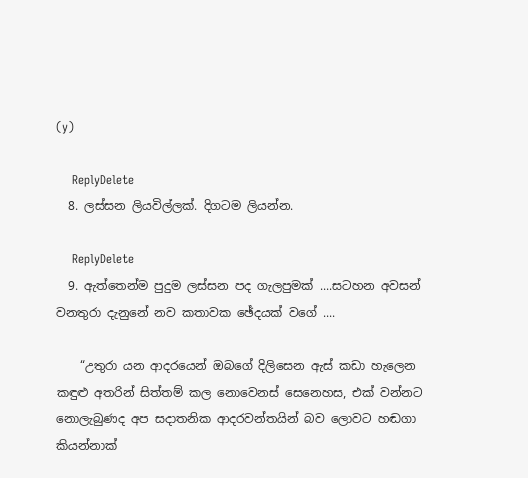(y)

    ReplyDelete
  8. ලස්සන ලියවිල්ලක්. දිගටම ලියන්න.

    ReplyDelete
  9. ඇත්තෙන්ම පුදුම ලස්සන පද ගැලපුමක් ....සටහන අවසන් වනතුරා දැනුනේ නව කතාවක ඡේදයක් වගේ ....

    “උතුරා යන ආදරයෙන් ඔබගේ දිලිසෙන ඇස් කඩා හැලෙන කඳුළු අතරින් සිත්තම් කල නොවෙනස් සෙනෙහස, එක් වන්නට නොලැබුණද අප සදාතනික ආදරවන්තයින් බව ලොවට හඬගා කියන්නාක්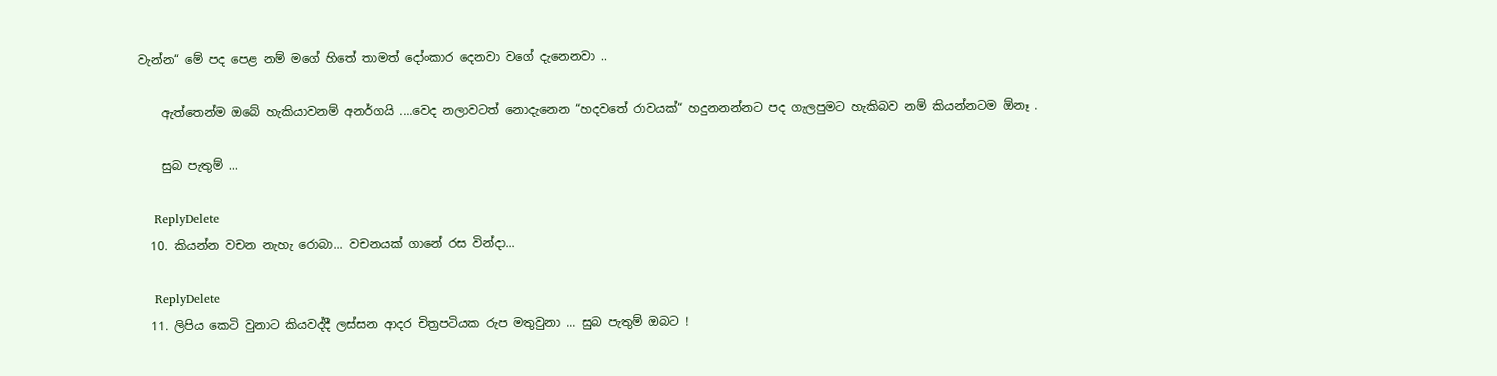වැන්න“ මේ පද පෙළ නම් මගේ හිතේ තාමත් දෝංකාර දෙනවා වගේ දැනෙනවා ..

    ඇත්තෙන්ම ඔබේ හැකියාවනම් අනර්ගයි ....වෙද නලාවටත් නොදැනෙන “හදවතේ රාවයක්“ හදුනනන්නට පද ගැලපුමට හැකිබව නම් කියන්නටම ඕනෑ .

    සුබ පැතුම් ...

    ReplyDelete
  10. කියන්න වචන නැහැ රොබා... වචනයක් ගානේ රස වින්දා...

    ReplyDelete
  11. ලිපිය කෙටි වුනාට කියවද්දී ලස්සන ආදර චිත්‍රපටියක රුප මතුවුනා ... සුබ පැතුම් ඔබට !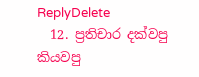ReplyDelete
  12. ප්‍රතිචාර දක්වපු කියවපු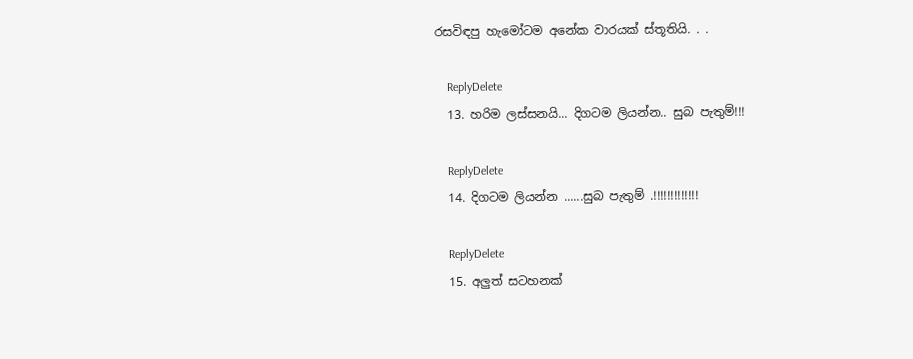රසවිඳපු හැමෝටම අනේක වාරයක් ස්තූතියි. . .

    ReplyDelete
  13. හරිම ලස්සනයි... දිගටම ලියන්න.. සුබ පැතුම්!!!

    ReplyDelete
  14. දිගටම ලියන්න ......සුබ පැතුම් .!!!!!!!!!!!!!

    ReplyDelete
  15. අලුත් සටහනක්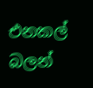එනකල් බලන්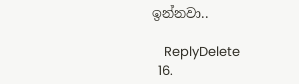ඉන්නවා..

    ReplyDelete
  16.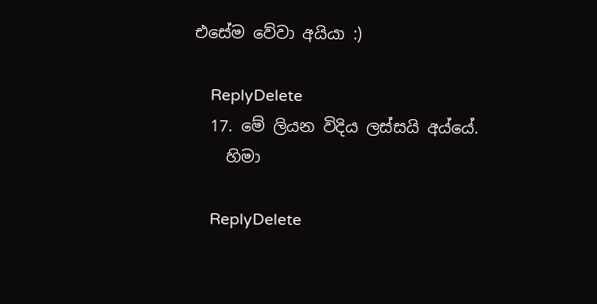එසේම වේවා අයියා :)

    ReplyDelete
  17. මේ ලියන විදිය ලස්සයි අය්යේ.
    හිමා

    ReplyDelete